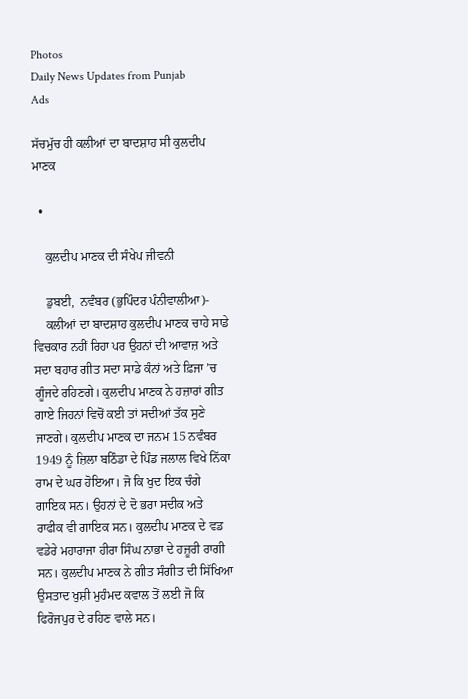Photos
Daily News Updates from Punjab
Ads

ਸੱਚਮੁੱਚ ਹੀ ਕਲੀਆਂ ਦਾ ਬਾਦਸ਼ਾਹ ਸੀ ਕੁਲਦੀਪ ਮਾਣਕ

  •

    ਕੁਲਦੀਪ ਮਾਣਕ ਦੀ ਸੰਖੇਪ ਜੀਵਨੀ

    ਡੁਬਈ,  ਨਵੰਬਰ (ਭੁਪਿੰਦਰ ਪੰਨੀਵਾਲੀਆ)-
    ਕਲੀਆਂ ਦਾ ਬਾਦਸ਼ਾਹ ਕੁਲਦੀਪ ਮਾਣਕ ਚਾਹੇ ਸਾਡੇ ਵਿਚਕਾਰ ਨਹੀਂ ਰਿਹਾ ਪਰ ਉਹਨਾਂ ਦੀ ਆਵਾਜ਼ ਅਤੇ ਸਦਾ ਬਹਾਰ ਗੀਤ ਸਦਾ ਸਾਡੇ ਕੰਨਾਂ ਅਤੇ ਫ਼ਿਜਾ ’ਚ ਗੂੰਜਦੇ ਰਹਿਣਗੇ। ਕੁਲਦੀਪ ਮਾਣਕ ਨੇ ਹਜ਼ਾਰਾਂ ਗੀਤ ਗਾਏ ਜਿਹਨਾਂ ਵਿਚੋਂ ਕਈ ਤਾਂ ਸਦੀਆਂ ਤੱਕ ਸੁਣੇ ਜਾਣਗੇ। ਕੁਲਦੀਪ ਮਾਣਕ ਦਾ ਜਨਮ 15 ਨਵੰਬਰ 1949 ਨੂੰ ਜ਼ਿਲਾ ਬਠਿੰਡਾ ਦੇ ਪਿੰਡ ਜਲਾਲ ਵਿਖੇ ਨਿੱਕਾ ਰਾਮ ਦੇ ਘਰ ਹੋਇਆ। ਜੋ ਕਿ ਖੁਦ ਇਕ ਚੰਗੇ ਗਾਇਕ ਸਨ। ਉਹਨਾਂ ਦੇ ਦੋ ਭਰਾ ਸਦੀਕ ਅਤੇ ਰਾਫੀਕ ਵੀ ਗਾਇਕ ਸਨ। ਕੁਲਦੀਪ ਮਾਣਕ ਦੇ ਵਡ ਵਡੇਰੇ ਮਹਾਰਾਜਾ ਹੀਰਾ ਸਿੰਘ ਨਾਭਾ ਦੇ ਹਜ਼ੂਰੀ ਰਾਗੀ ਸਨ। ਕੁਲਦੀਪ ਮਾਣਕ ਨੇ ਗੀਤ ਸੰਗੀਤ ਦੀ ਸਿੱਖਿਆ ਉਸਤਾਦ ਖੁਸ਼ੀ ਮੁਹੰਮਦ ਕਵਾਲ ਤੋਂ ਲਈ ਜੋ ਕਿ ਫਿਰੋਜਪੁਰ ਦੇ ਰਹਿਣ ਵਾਲੇ ਸਨ।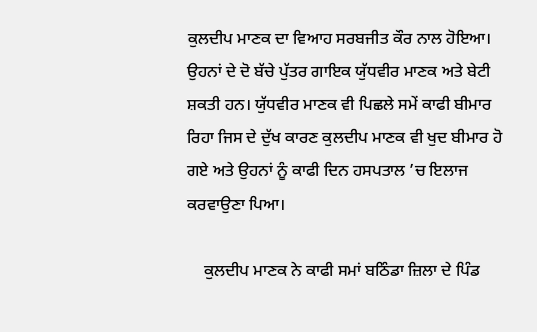ਕੁਲਦੀਪ ਮਾਣਕ ਦਾ ਵਿਆਹ ਸਰਬਜੀਤ ਕੌਰ ਨਾਲ ਹੋਇਆ। ਉਹਨਾਂ ਦੇ ਦੋ ਬੱਚੇ ਪੁੱਤਰ ਗਾਇਕ ਯੁੱਧਵੀਰ ਮਾਣਕ ਅਤੇ ਬੇਟੀ ਸ਼ਕਤੀ ਹਨ। ਯੁੱਧਵੀਰ ਮਾਣਕ ਵੀ ਪਿਛਲੇ ਸਮੇਂ ਕਾਫੀ ਬੀਮਾਰ ਰਿਹਾ ਜਿਸ ਦੇ ਦੁੱਖ ਕਾਰਣ ਕੁਲਦੀਪ ਮਾਣਕ ਵੀ ਖੁਦ ਬੀਮਾਰ ਹੋ ਗਏ ਅਤੇ ਉਹਨਾਂ ਨੂੰ ਕਾਫੀ ਦਿਨ ਹਸਪਤਾਲ ’ਚ ਇਲਾਜ ਕਰਵਾਉਣਾ ਪਿਆ।

    ਕੁਲਦੀਪ ਮਾਣਕ ਨੇ ਕਾਫੀ ਸਮਾਂ ਬਠਿੰਡਾ ਜ਼ਿਲਾ ਦੇ ਪਿੰਡ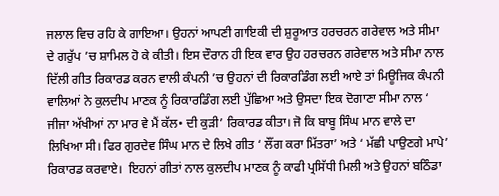ਜਲਾਲ ਵਿਚ ਰਹਿ ਕੇ ਗਾਇਆ। ਉਹਨਾਂ ਆਪਣੀ ਗਾਇਕੀ ਦੀ ਸ਼ੁਰੂਆਤ ਹਰਚਰਨ ਗਰੇਵਾਲ ਅਤੇ ਸੀਮਾ ਦੇ ਗਰੁੱਪ ’ਚ ਸ਼ਾਮਿਲ ਹੋ ਕੇ ਕੀਤੀ। ਇਸ ਦੌਰਾਨ ਹੀ ਇਕ ਵਾਰ ਉਹ ਹਰਚਰਨ ਗਰੇਵਾਲ ਅਤੇ ਸੀਮਾ ਨਾਲ ਦਿੱਲੀ ਗੀਤ ਰਿਕਾਰਡ ਕਰਨ ਵਾਲੀ ਕੰਪਨੀ ’ਚ ਉਹਨਾਂ ਦੀ ਰਿਕਾਰਡਿੰਗ ਲਈ ਆਏ ਤਾਂ ਮਿਊਜਿਕ ਕੰਪਨੀ ਵਾਲਿਆਂ ਨੇ ਕੁਲਦੀਪ ਮਾਣਕ ਨੂੰ ਰਿਕਾਰਡਿੰਗ ਲਈ ਪੁੱਛਿਆ ਅਤੇ ਉਸਦਾ ਇਕ ਦੋਗਾਣਾ ਸੀਮਾ ਨਾਲ ‘ ਜੀਜਾ ਅੱਖੀਆਂ ਨਾ ਮਾਰ ਵੇ ਮੈਂ ਕੱਲ• ਦੀ ਕੁੜੀ’ ਰਿਕਾਰਡ ਕੀਤਾ। ਜੋ ਕਿ ਬਾਬੂ ਸਿੰਘ ਮਾਨ ਵਾਲੇ ਦਾ ਲਿਖਿਆ ਸੀ। ਫਿਰ ਗੁਰਦੇਵ ਸਿੰਘ ਮਾਨ ਦੇ ਲਿਖੇ ਗੀਤ ‘ ਲੌਂਗ ਕਰਾ ਮਿੱਤਰਾ’ ਅਤੇ ‘ ਮੱਛੀ ਪਾਉਣਗੇ ਮਾਪੇ’ ਰਿਕਾਰਡ ਕਰਵਾਏ।  ਇਹਨਾਂ ਗੀਤਾਂ ਨਾਲ ਕੁਲਦੀਪ ਮਾਣਕ ਨੂੰ ਕਾਫੀ ਪ੍ਰਸਿੱਧੀ ਮਿਲੀ ਅਤੇ ਉਹਨਾਂ ਬਠਿੰਡਾ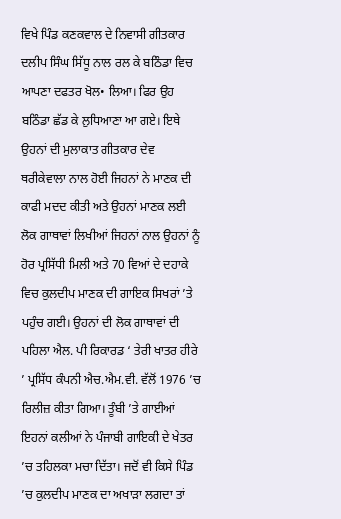ਵਿਖੇ ਪਿੰਡ ਕਣਕਵਾਲ ਦੇ ਨਿਵਾਸੀ ਗੀਤਕਾਰ ਦਲੀਪ ਸਿੰਘ ਸਿੱਧੂ ਨਾਲ ਰਲ ਕੇ ਬਠਿੰਡਾ ਵਿਚ ਆਪਣਾ ਦਫਤਰ ਖੋਲ• ਲਿਆ। ਫਿਰ ਉਹ ਬਠਿੰਡਾ ਛੱਡ ਕੇ ਲੁਧਿਆਣਾ ਆ ਗਏ। ਇਥੇ ਉਹਨਾਂ ਦੀ ਮੁਲਾਕਾਤ ਗੀਤਕਾਰ ਦੇਵ ਥਰੀਕੇਵਾਲਾ ਨਾਲ ਹੋਈ ਜਿਹਨਾਂ ਨੇ ਮਾਣਕ ਦੀ ਕਾਫੀ ਮਦਦ ਕੀਤੀ ਅਤੇ ਉਹਨਾਂ ਮਾਣਕ ਲਈ ਲੋਕ ਗਾਥਾਵਾਂ ਲਿਖੀਆਂ ਜਿਹਨਾਂ ਨਾਲ ਉਹਨਾਂ ਨੂੰ ਹੋਰ ਪ੍ਰਸਿੱਧੀ ਮਿਲੀ ਅਤੇ 70 ਵਿਆਂ ਦੇ ਦਹਾਕੇ ਵਿਚ ਕੁਲਦੀਪ ਮਾਣਕ ਦੀ ਗਾਇਕ ਸਿਖਰਾਂ ’ਤੇ ਪਹੁੰਚ ਗਈ। ਉਹਨਾਂ ਦੀ ਲੋਕ ਗਾਥਾਵਾਂ ਦੀ ਪਹਿਲਾ ਐਲ. ਪੀ ਰਿਕਾਰਡ ‘ ਤੇਰੀ ਖਾਤਰ ਹੀਰੇ ’ ਪ੍ਰਸਿੱਧ ਕੰਪਨੀ ਐਚ.ਐਮ.ਵੀ. ਵੱਲੋਂ 1976 ’ਚ ਰਿਲੀਜ਼ ਕੀਤਾ ਗਿਆ। ਤੂੰਬੀ ’ਤੇ ਗਾਈਆਂ ਇਹਨਾਂ ਕਲੀਆਂ ਨੇ ਪੰਜਾਬੀ ਗਾਇਕੀ ਦੇ ਖੇਤਰ ’ਚ ਤਹਿਲਕਾ ਮਚਾ ਦਿੱਤਾ। ਜਦੋਂ ਵੀ ਕਿਸੇ ਪਿੰਡ ’ਚ ਕੁਲਦੀਪ ਮਾਣਕ ਦਾ ਅਖਾੜਾ ਲਗਦਾ ਤਾਂ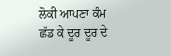ਲੋਕੀ ਆਪਣਾ ਕੰਮ ਛੱਡ ਕੇ ਦੂਰ ਦੂਰ ਦੇ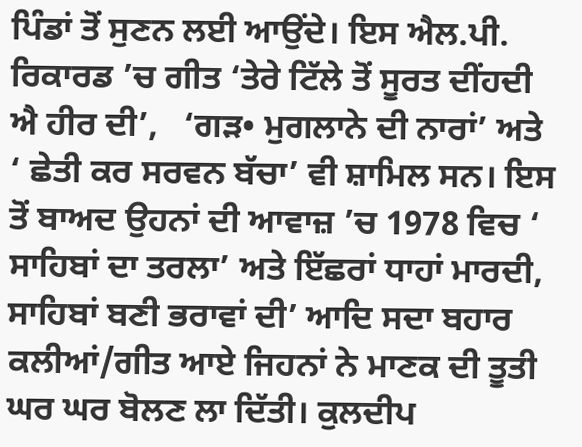ਪਿੰਡਾਂ ਤੋਂ ਸੁਣਨ ਲਈ ਆਉਂਦੇ। ਇਸ ਐਲ.ਪੀ. ਰਿਕਾਰਡ ’ਚ ਗੀਤ ‘ਤੇਰੇ ਟਿੱਲੇ ਤੋਂ ਸੂਰਤ ਦੀਂਹਦੀ ਐ ਹੀਰ ਦੀ’,   ‘ਗੜ• ਮੁਗਲਾਨੇ ਦੀ ਨਾਰਾਂ’ ਅਤੇ ‘ ਛੇਤੀ ਕਰ ਸਰਵਨ ਬੱਚਾ’ ਵੀ ਸ਼ਾਮਿਲ ਸਨ। ਇਸ ਤੋਂ ਬਾਅਦ ਉਹਨਾਂ ਦੀ ਆਵਾਜ਼ ’ਚ 1978 ਵਿਚ ‘ ਸਾਹਿਬਾਂ ਦਾ ਤਰਲਾ’ ਅਤੇ ਇੱਛਰਾਂ ਧਾਹਾਂ ਮਾਰਦੀ, ਸਾਹਿਬਾਂ ਬਣੀ ਭਰਾਵਾਂ ਦੀ’ ਆਦਿ ਸਦਾ ਬਹਾਰ ਕਲੀਆਂ/ਗੀਤ ਆਏ ਜਿਹਨਾਂ ਨੇ ਮਾਣਕ ਦੀ ਤੂਤੀ ਘਰ ਘਰ ਬੋਲਣ ਲਾ ਦਿੱਤੀ। ਕੁਲਦੀਪ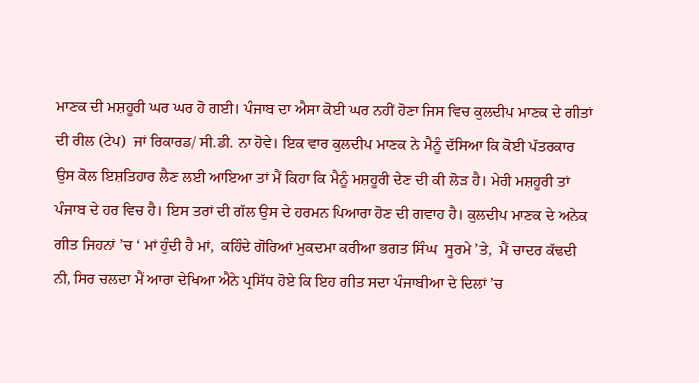ਮਾਣਕ ਦੀ ਮਸ਼ਹੂਰੀ ਘਰ ਘਰ ਹੋ ਗਈ। ਪੰਜਾਬ ਦਾ ਐਸਾ ਕੋਈ ਘਰ ਨਹੀਂ ਹੋਣਾ ਜਿਸ ਵਿਚ ਕੁਲਦੀਪ ਮਾਣਕ ਦੇ ਗੀਤਾਂ ਦੀ ਰੀਲ (ਟੇਪ)  ਜਾਂ ਰਿਕਾਰਡ/ ਸੀ.ਡੀ. ਨਾ ਹੋਵੇ। ਇਕ ਵਾਰ ਕੁਲਦੀਪ ਮਾਣਕ ਨੇ ਮੈਨੂੰ ਦੱਸਿਆ ਕਿ ਕੋਈ ਪੱਤਰਕਾਰ ਉਸ ਕੋਲ ਇਸ਼ਤਿਹਾਰ ਲੈਣ ਲਈ ਆਇਆ ਤਾਂ ਮੈਂ ਕਿਹਾ ਕਿ ਮੈਨੂੰ ਮਸ਼ਹੂਰੀ ਦੇਣ ਦੀ ਕੀ ਲੋੜ ਹੈ। ਮੇਰੀ ਮਸ਼ਹੂਰੀ ਤਾਂ ਪੰਜਾਬ ਦੇ ਹਰ ਵਿਚ ਹੈ। ਇਸ ਤਰਾਂ ਦੀ ਗੱਲ ਉਸ ਦੇ ਹਰਮਨ ਪਿਆਰਾ ਹੋਣ ਦੀ ਗਵਾਹ ਹੈ। ਕੁਲਦੀਪ ਮਾਣਕ ਦੇ ਅਨੇਕ ਗੀਤ ਜਿਹਨਾਂ ’ਚ ‘ ਮਾਂ ਹੁੰਦੀ ਹੈ ਮਾਂ,  ਕਹਿੰਦੇ ਗੋਰਿਆਂ ਮੁਕਦਮਾ ਕਰੀਆ ਭਗਤ ਸਿੰਘ  ਸੂਰਮੇ ’ਤੇ,  ਮੈਂ ਚਾਦਰ ਕੱਢਦੀ ਨੀ, ਸਿਰ ਚਲਦਾ ਮੈਂ ਆਰਾ ਦੇਖਿਆ ਐਨੇ ਪ੍ਰਸਿੱਧ ਹੋਏ ਕਿ ਇਹ ਗੀਤ ਸਦਾ ਪੰਜਾਬੀਆ ਦੇ ਦਿਲਾਂ ’ਚ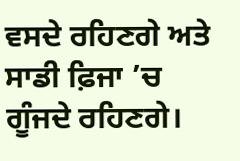ਵਸਦੇ ਰਹਿਣਗੇ ਅਤੇ ਸਾਡੀ ਫ਼ਿਜਾ ’ਚ ਗੂੰਜਦੇ ਰਹਿਣਗੇ।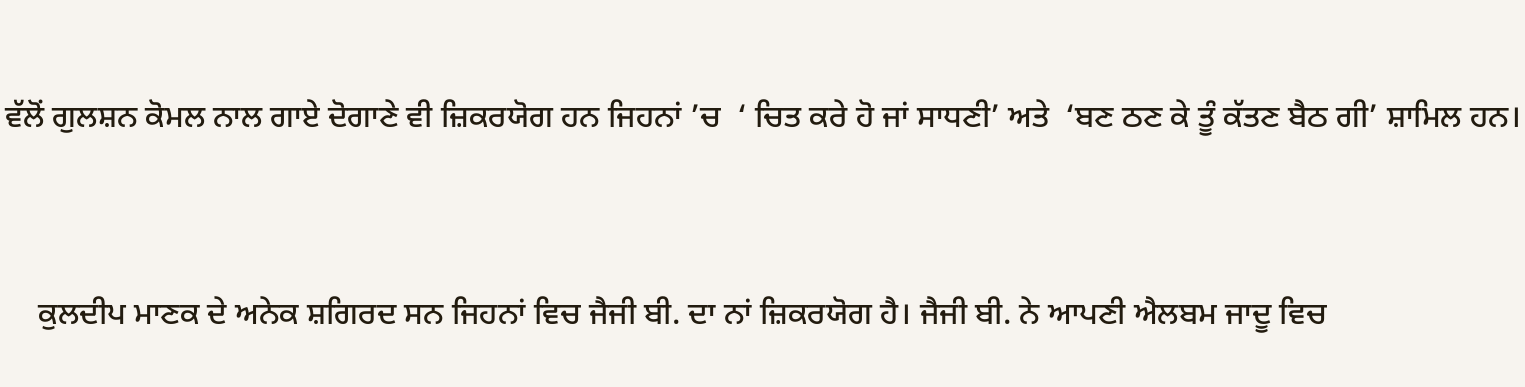ਵੱਲੋਂ ਗੁਲਸ਼ਨ ਕੋਮਲ ਨਾਲ ਗਾਏ ਦੋਗਾਣੇ ਵੀ ਜ਼ਿਕਰਯੋਗ ਹਨ ਜਿਹਨਾਂ ’ਚ  ‘ ਚਿਤ ਕਰੇ ਹੋ ਜਾਂ ਸਾਧਣੀ’ ਅਤੇ  ‘ਬਣ ਠਣ ਕੇ ਤੂੰ ਕੱਤਣ ਬੈਠ ਗੀ’ ਸ਼ਾਮਿਲ ਹਨ।



    ਕੁਲਦੀਪ ਮਾਣਕ ਦੇ ਅਨੇਕ ਸ਼ਗਿਰਦ ਸਨ ਜਿਹਨਾਂ ਵਿਚ ਜੈਜੀ ਬੀ. ਦਾ ਨਾਂ ਜ਼ਿਕਰਯੋਗ ਹੈ। ਜੈਜੀ ਬੀ. ਨੇ ਆਪਣੀ ਐਲਬਮ ਜਾਦੂ ਵਿਚ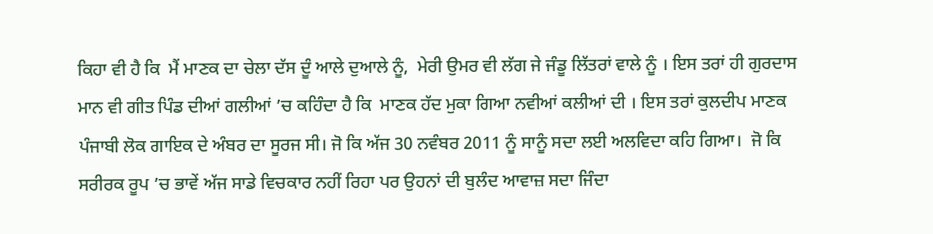ਕਿਹਾ ਵੀ ਹੈ ਕਿ  ਮੈਂ ਮਾਣਕ ਦਾ ਚੇਲਾ ਦੱਸ ਦੂੰ ਆਲੇ ਦੁਆਲੇ ਨੂੰ,  ਮੇਰੀ ਉਮਰ ਵੀ ਲੱਗ ਜੇ ਜੰਡੂ ਲਿੱਤਰਾਂ ਵਾਲੇ ਨੂੰ । ਇਸ ਤਰਾਂ ਹੀ ਗੁਰਦਾਸ ਮਾਨ ਵੀ ਗੀਤ ਪਿੰਡ ਦੀਆਂ ਗਲੀਆਂ ’ਚ ਕਹਿੰਦਾ ਹੈ ਕਿ  ਮਾਣਕ ਹੱਦ ਮੁਕਾ ਗਿਆ ਨਵੀਆਂ ਕਲੀਆਂ ਦੀ । ਇਸ ਤਰਾਂ ਕੁਲਦੀਪ ਮਾਣਕ ਪੰਜਾਬੀ ਲੋਕ ਗਾਇਕ ਦੇ ਅੰਬਰ ਦਾ ਸੂਰਜ ਸੀ। ਜੋ ਕਿ ਅੱਜ 30 ਨਵੰਬਰ 2011 ਨੂੰ ਸਾਨੂੰ ਸਦਾ ਲਈ ਅਲਵਿਦਾ ਕਹਿ ਗਿਆ।  ਜੋ ਕਿ ਸਰੀਰਕ ਰੂਪ ’ਚ ਭਾਵੇਂ ਅੱਜ ਸਾਡੇ ਵਿਚਕਾਰ ਨਹੀਂ ਰਿਹਾ ਪਰ ਉਹਨਾਂ ਦੀ ਬੁਲੰਦ ਆਵਾਜ਼ ਸਦਾ ਜਿੰਦਾ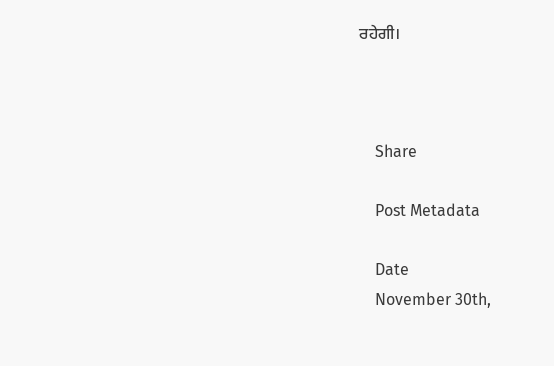ਰਹੇਗੀ।



    Share

    Post Metadata

    Date
    November 30th,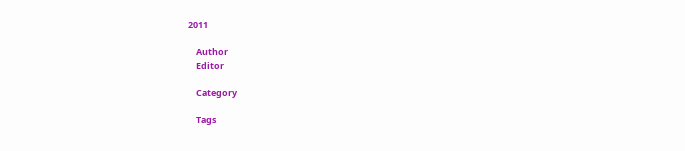2011

    Author
    Editor

    Category

    Tags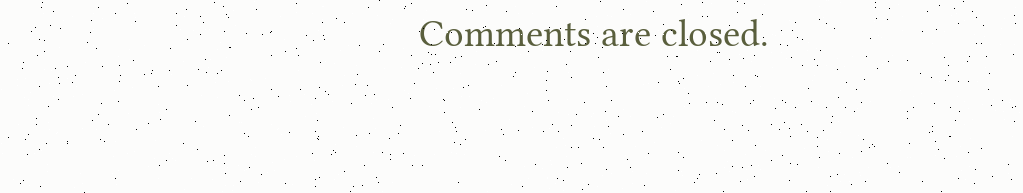Comments are closed.